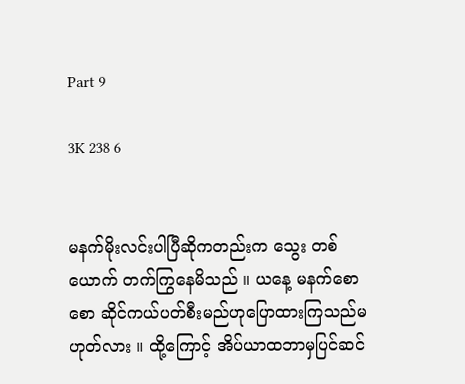Part 9

3K 238 6


မနက်မိုးလင်းပါပြီဆိုကတည်းက သွေး တစ်ယောက် တက်ကြွနေမိသည် ။ ယနေ့ မနက်စောစော ဆိုင်ကယ်ပတ်စီးမည်ဟုပြောထားကြသည်မဟုတ်လား ။ ထို့ကြောင့် အိပ်ယာထဘာမှပြင်ဆင်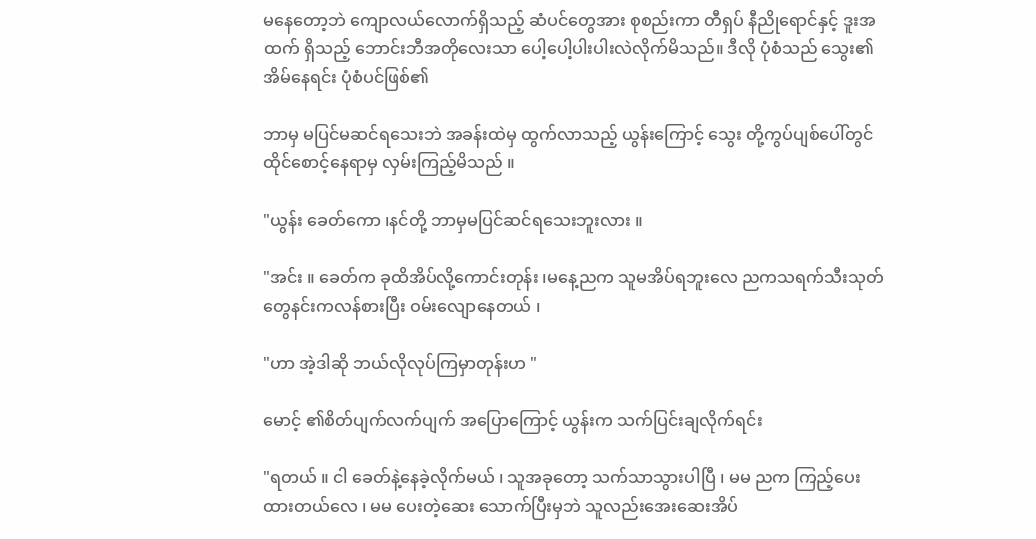မနေတော့ဘဲ ကျောလယ်လောက်ရှိသည့် ဆံပင်တွေအား စုစည်းကာ တီရှပ် နီညိုရောင်နှင့် ဒူးအထက် ရှိသည့် ဘောင်းဘီအတိုလေးသာ ပေါ့ပေါ့ပါးပါးလဲလိုက်မိသည်။ ဒီလို ပုံစံသည် သွေး၏ အိမ်နေရင်း ပုံစံပင်ဖြစ်၏

ဘာမှ မပြင်မဆင်ရသေးဘဲ အခန်းထဲမှ ထွက်လာသည့် ယွန်းကြောင့် သွေး တို့ကွပ်ပျစ်ပေါ်တွင်ထိုင်စောင့်နေရာမှ လှမ်းကြည့်မိသည် ။

"ယွန်း ခေတ်ကော ၊နင်တို့ ဘာမှမပြင်ဆင်ရသေးဘူးလား ။

"အင်း ။ ခေတ်က ခုထိအိပ်လို့ကောင်းတုန်း ၊မနေ့ညက သူမအိပ်ရဘူးလေ ညကသရက်သီးသုတ်တွေနင်းကလန်စားပြီး ဝမ်းလျောနေတယ် ၊

"ဟာ အဲ့ဒါဆို ဘယ်လိုလုပ်ကြမှာတုန်းဟ "

မောင့် ၏စိတ်ပျက်လက်ပျက် အပြောကြောင့် ယွန်းက သက်ပြင်းချလိုက်ရင်း

"ရတယ် ။ ငါ ခေတ်နဲ့နေခဲ့လိုက်မယ် ၊ သူအခုတော့ သက်သာသွားပါပြီ ၊ မမ ညက ကြည့်ပေးထားတယ်လေ ၊ မမ ပေးတဲ့ဆေး သောက်ပြီးမှဘဲ သူလည်းအေးဆေးအိပ်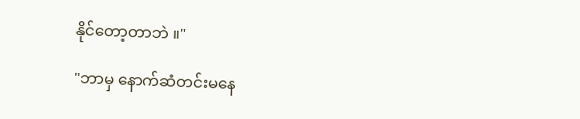နိုင်တော့တာဘဲ ။"

"ဘာမှ နောက်ဆံတင်းမနေ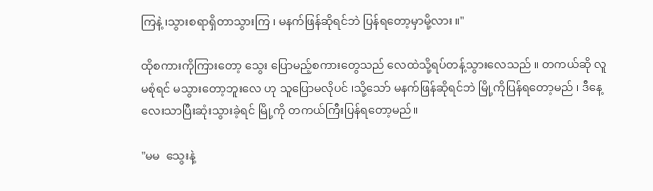ကြနဲ့ ၊သွားစရာရှိတာသွားကြ ၊ မနက်ဖြန်ဆိုရင်ဘဲ ပြန်ရတော့မှာမို့လား ။"

ထိုစကားကိုကြားတော့ သွေး ပြောမည့်စကားတွေသည် လေထဲသို့ရပ်တန့်သွားလေသည် ။ တကယ်ဆို လူမစုံရင် မသွားတော့ဘူးလေ ဟု သူပြောမလိုပင် ၊သို့သော် မနက်ဖြန်ဆိုရင်ဘဲ မြို့ကိုပြန်ရတော့မည် ၊ ဒီနေ့လေးသာပြီးဆုံးသွားခဲ့ရင် မြို့ကို တကယ်ကြီးပြန်ရတော့မည်။

"မမ  သွေးနဲ့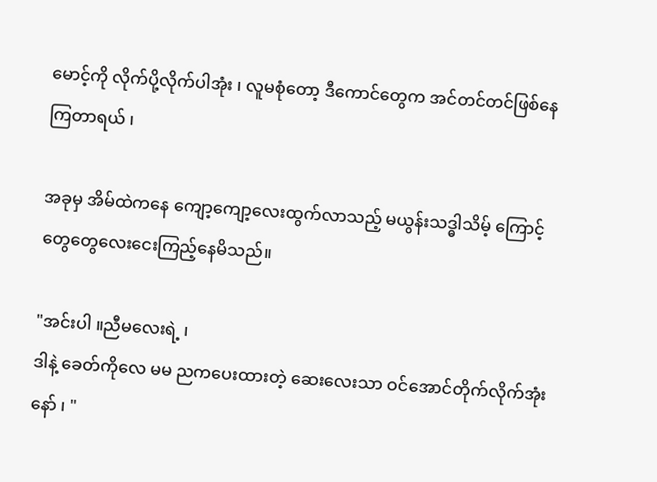မောင့်ကို လိုက်ပို့လိုက်ပါအုံး ၊ လူမစုံတော့ ဒီကောင်တွေက အင်တင်တင်ဖြစ်နေကြတာရယ် ၊

အခုမှ အိမ်ထဲကနေ ကျော့ကျော့လေးထွက်လာသည့် မယွန်းသဒ္ဓါသိမ့် ကြောင့် တွေတွေလေးငေးကြည့်နေမိသည်။

"အင်းပါ ။ညီမလေးရဲ့ ၊
ဒါနဲ့ ခေတ်‌ကိုလေ မမ ညကပေးထားတဲ့ ဆေးလေးသာ ဝင်အောင်တိုက်လိုက်အုံးနော် ၊ "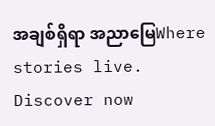အချစ်ရှိရာ အညာမြေWhere stories live. Discover now